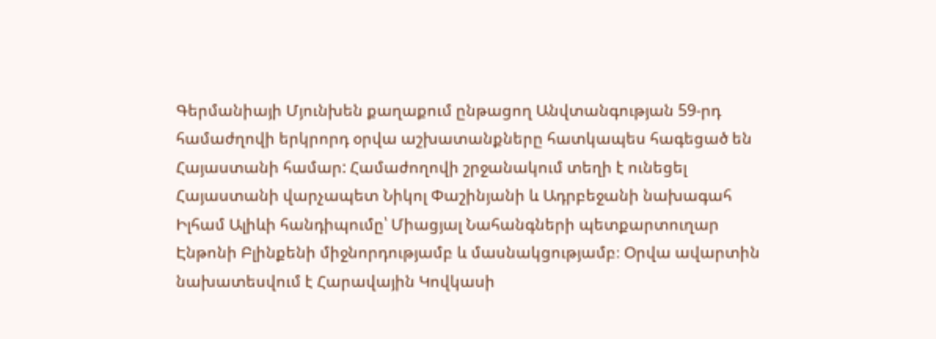Գերմանիայի Մյունխեն քաղաքում ընթացող Անվտանգության 59-րդ համաժղովի երկրորդ օրվա աշխատանքները հատկապես հագեցած են Հայաստանի համար: Համաժողովի շրջանակում տեղի է ունեցել Հայաստանի վարչապետ Նիկոլ Փաշինյանի և Ադրբեջանի նախագահ Իլհամ Ալիևի հանդիպումը՝ Միացյալ Նահանգների պետքարտուղար Էնթոնի Բլինքենի միջնորդությամբ և մասնակցությամբ։ Օրվա ավարտին նախատեսվում է Հարավային Կովկասի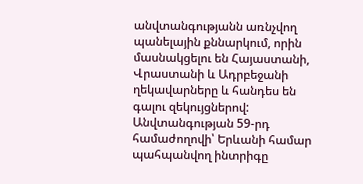անվտանգությանն առնչվող պանելային քննարկում, որին մասնակցելու են Հայաստանի, Վրաստանի և Ադրբեջանի ղեկավարները և հանդես են գալու զեկույցներով:
Անվտանգության 59-րդ համաժողովի՝ Երևանի համար պահպանվող ինտրիգը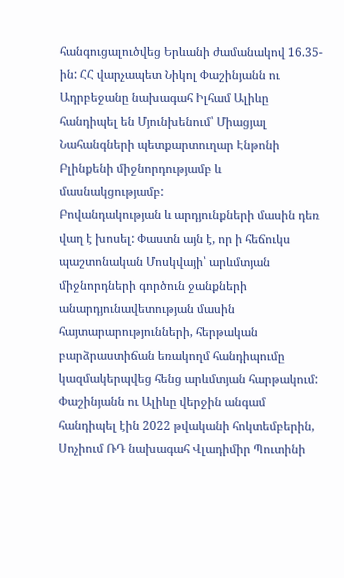հանգուցալուծվեց Երևանի ժամանակով 16.35-ին: ՀՀ վարչապետ Նիկոլ Փաշինյանն ու Ադրբեջանը նախագահ Իլհամ Ալիևը հանդիպել են Մյունխենում՝ Միացյալ Նահանգների պետքարտուղար Էնթոնի Բլինքենի միջնորդությամբ և մասնակցությամբ:
Բովանդակության և արդյունքների մասին դեռ վաղ է խոսել: Փաստն այն է, որ ի հեճուկս պաշտոնական Մոսկվայի՝ արևմտյան միջնորդների գործուն ջանքների անարդյունավետության մասին հայտարարությունների, հերթական բարձրաստիճան եռակողմ հանդիպումը կազմակերպվեց հենց արևմտյան հարթակում: Փաշինյանն ու Ալիևը վերջին անգամ հանդիպել էին 2022 թվականի հոկտեմբերին, Սոչիում ՌԴ նախագահ Վլադիմիր Պուտինի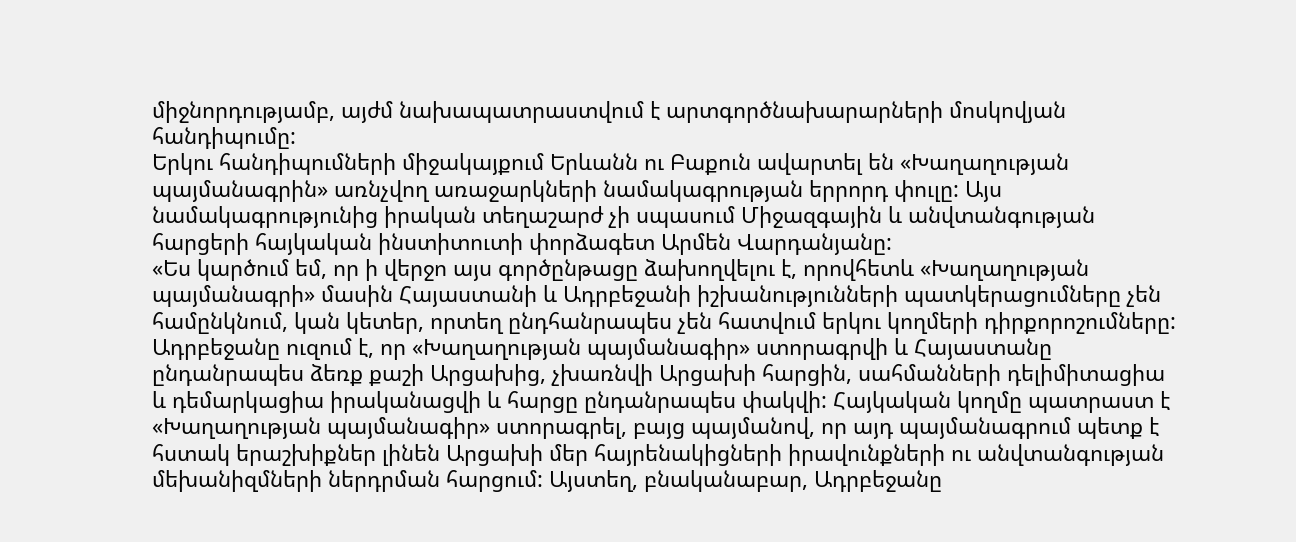միջնորդությամբ, այժմ նախապատրաստվում է արտգործնախարարների մոսկովյան հանդիպումը:
Երկու հանդիպումների միջակայքում Երևանն ու Բաքուն ավարտել են «Խաղաղության պայմանագրին» առնչվող առաջարկների նամակագրության երրորդ փուլը: Այս նամակագրությունից իրական տեղաշարժ չի սպասում Միջազգային և անվտանգության հարցերի հայկական ինստիտուտի փորձագետ Արմեն Վարդանյանը:
«Ես կարծում եմ, որ ի վերջո այս գործընթացը ձախողվելու է, որովհետև «Խաղաղության պայմանագրի» մասին Հայաստանի և Ադրբեջանի իշխանությունների պատկերացումները չեն համընկնում, կան կետեր, որտեղ ընդհանրապես չեն հատվում երկու կողմերի դիրքորոշումները: Ադրբեջանը ուզում է, որ «Խաղաղության պայմանագիր» ստորագրվի և Հայաստանը ընդանրապես ձեռք քաշի Արցախից, չխառնվի Արցախի հարցին, սահմանների դելիմիտացիա և դեմարկացիա իրականացվի և հարցը ընդանրապես փակվի: Հայկական կողմը պատրաստ է «Խաղաղության պայմանագիր» ստորագրել, բայց պայմանով, որ այդ պայմանագրում պետք է հստակ երաշխիքներ լինեն Արցախի մեր հայրենակիցների իրավունքների ու անվտանգության մեխանիզմների ներդրման հարցում: Այստեղ, բնականաբար, Ադրբեջանը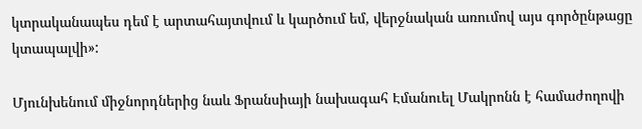կտրականապես դեմ է արտահայտվում և կարծում եմ, վերջնական առումով այս գործընթացը կտապալվի»:

Մյունխենում միջնորդներից նաև Ֆրանսիայի նախագահ Էմանուել Մակրոնն է համաժողովի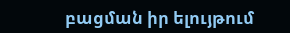բացման իր ելույթում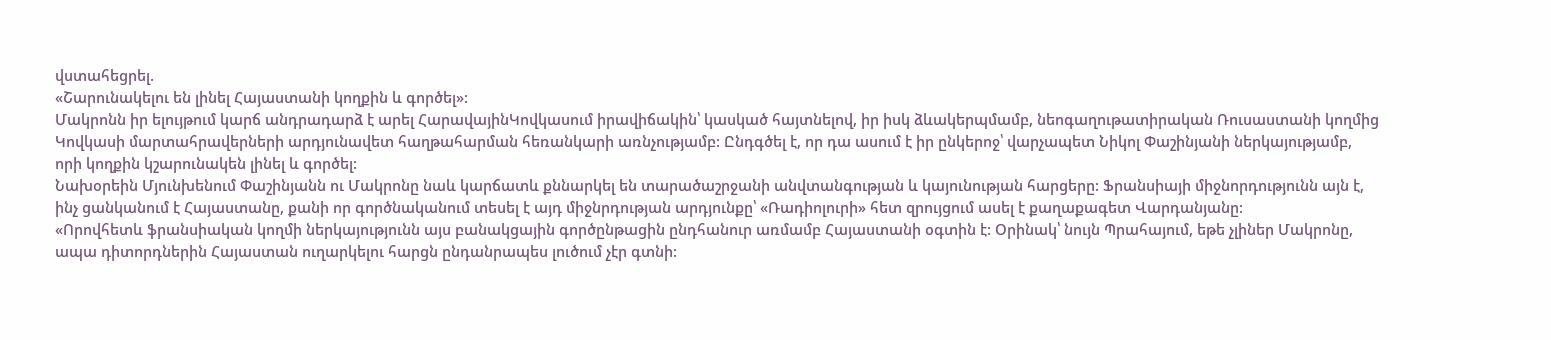վստահեցրել.
«Շարունակելու են լինել Հայաստանի կողքին և գործել»:
Մակրոնն իր ելույթում կարճ անդրադարձ է արել ՀարավայինԿովկասում իրավիճակին՝ կասկած հայտնելով, իր իսկ ձևակերպմամբ, նեոգաղութատիրական Ռուսաստանի կողմից Կովկասի մարտահրավերների արդյունավետ հաղթահարման հեռանկարի առնչությամբ: Ընդգծել է, որ դա ասում է իր ընկերոջ՝ վարչապետ Նիկոլ Փաշինյանի ներկայությամբ, որի կողքին կշարունակեն լինել և գործել:
Նախօրեին Մյունխենում Փաշինյանն ու Մակրոնը նաև կարճատև քննարկել են տարածաշրջանի անվտանգության և կայունության հարցերը: Ֆրանսիայի միջնորդությունն այն է, ինչ ցանկանում է Հայաստանը, քանի որ գործնականում տեսել է այդ միջնրդության արդյունքը՝ «Ռադիոլուրի» հետ զրույցում ասել է քաղաքագետ Վարդանյանը:
«Որովհետև ֆրանսիական կողմի ներկայությունն այս բանակցային գործընթացին ընդհանուր առմամբ Հայաստանի օգտին է: Օրինակ՝ նույն Պրահայում, եթե չլիներ Մակրոնը, ապա դիտորդներին Հայաստան ուղարկելու հարցն ընդանրապես լուծում չէր գտնի: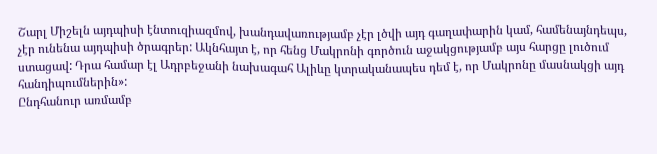Շարլ Միշելն այդպիսի էնտուզիազմով, խանդավառությամբ չէր լծվի այդ գաղափարին կամ, համենայնդեպս, չէր ունենա այդպիսի ծրագրեր: Ակնհայտ է, որ հենց Մակրոնի գործուն աջակցությամբ այս հարցը լուծում ստացավ: Դրա համար էլ Ադրբեջանի նախագահ Ալիևը կտրականապես դեմ է, որ Մակրոնը մասնակցի այդ հանդիպումներին»:
Ընդհանուր առմամբ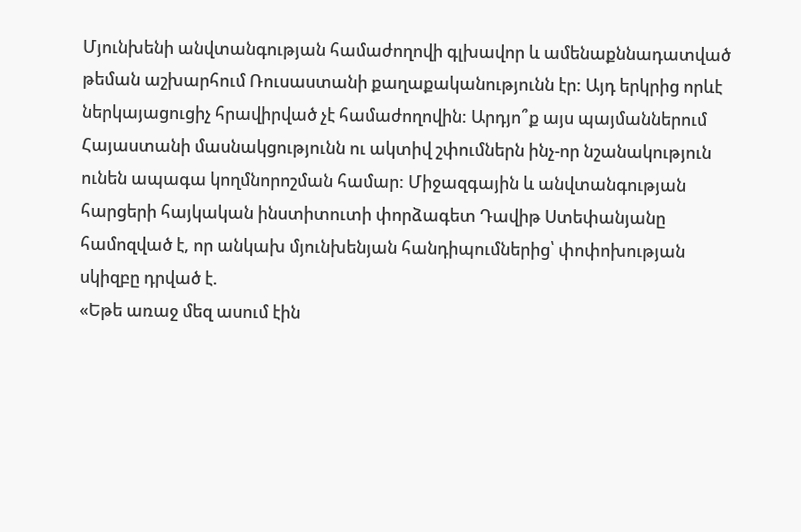Մյունխենի անվտանգության համաժողովի գլխավոր և ամենաքննադատված թեման աշխարհում Ռուսաստանի քաղաքականությունն էր: Այդ երկրից որևէ ներկայացուցիչ հրավիրված չէ համաժողովին: Արդյո՞ք այս պայմաններում Հայաստանի մասնակցությունն ու ակտիվ շփումներն ինչ-որ նշանակություն ունեն ապագա կողմնորոշման համար: Միջազգային և անվտանգության հարցերի հայկական ինստիտուտի փորձագետ Դավիթ Ստեփանյանը համոզված է, որ անկախ մյունխենյան հանդիպումներից՝ փոփոխության սկիզբը դրված է.
«Եթե առաջ մեզ ասում էին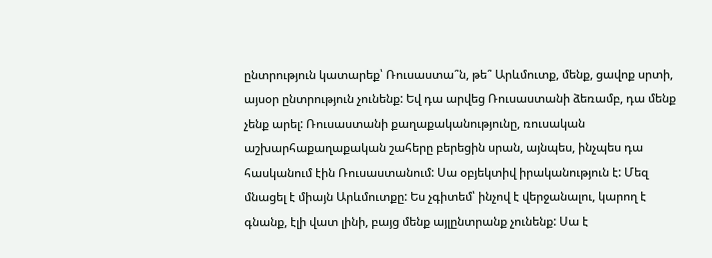ընտրություն կատարեք՝ Ռուսաստա՞ն, թե՞ Արևմուտք, մենք, ցավոք սրտի, այսօր ընտրություն չունենք: Եվ դա արվեց Ռուսաստանի ձեռամբ, դա մենք չենք արել: Ռուսաստանի քաղաքականությունը, ռուսական աշխարհաքաղաքական շահերը բերեցին սրան, այնպես, ինչպես դա հասկանում էին Ռուսաստանում: Սա օբյեկտիվ իրականություն է: Մեզ մնացել է միայն Արևմուտքը: Ես չգիտեմ՝ ինչով է վերջանալու, կարող է գնանք, էլի վատ լինի, բայց մենք այլընտրանք չունենք: Սա է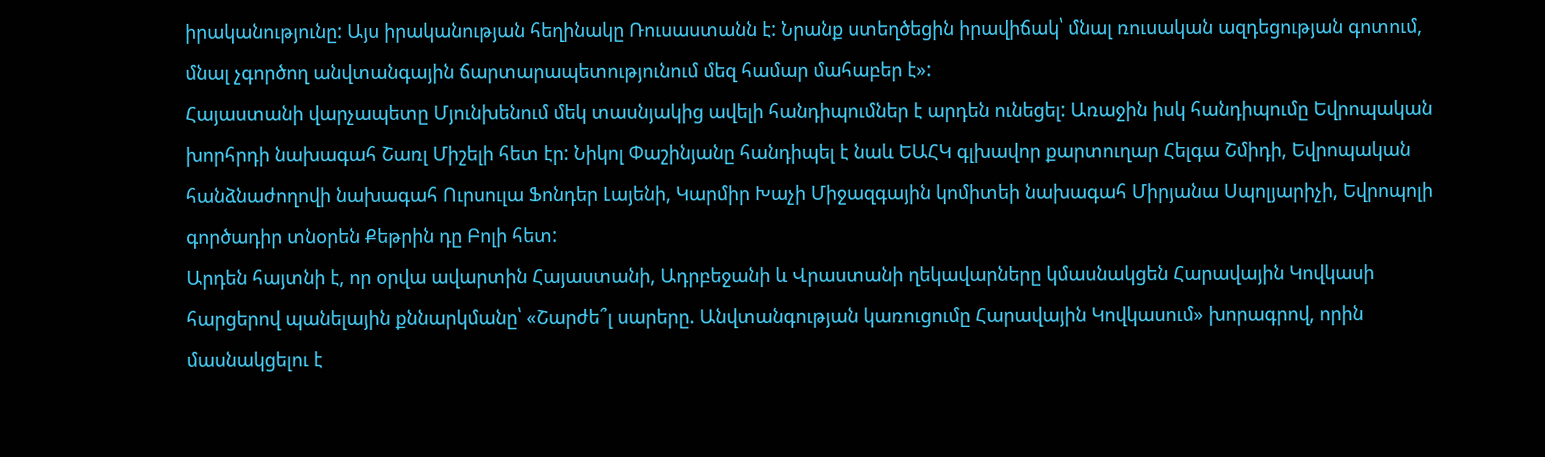իրականությունը: Այս իրականության հեղինակը Ռուսաստանն է: Նրանք ստեղծեցին իրավիճակ՝ մնալ ռուսական ազդեցության գոտում, մնալ չգործող անվտանգային ճարտարապետությունում մեզ համար մահաբեր է»:
Հայաստանի վարչապետը Մյունխենում մեկ տասնյակից ավելի հանդիպումներ է արդեն ունեցել: Առաջին իսկ հանդիպումը Եվրոպական խորհրդի նախագահ Շառլ Միշելի հետ էր: Նիկոլ Փաշինյանը հանդիպել է նաև ԵԱՀԿ գլխավոր քարտուղար Հելգա Շմիդի, Եվրոպական հանձնաժողովի նախագահ Ուրսուլա Ֆոնդեր Լայենի, Կարմիր Խաչի Միջազգային կոմիտեի նախագահ Միրյանա Սպոլյարիչի, Եվրոպոլի գործադիր տնօրեն Քեթրին դը Բոլի հետ:
Արդեն հայտնի է, որ օրվա ավարտին Հայաստանի, Ադրբեջանի և Վրաստանի ղեկավարները կմասնակցեն Հարավային Կովկասի հարցերով պանելային քննարկմանը՝ «Շարժե՞լ սարերը. Անվտանգության կառուցումը Հարավային Կովկասում» խորագրով, որին մասնակցելու է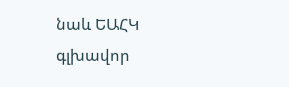նաև ԵԱՀԿ գլխավոր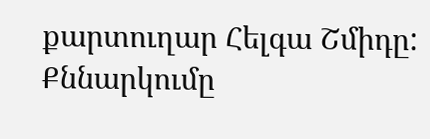քարտուղար Հելգա Շմիդը: Քննարկումը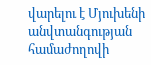վարելու է Մյուխենի անվտանգության համաժողովի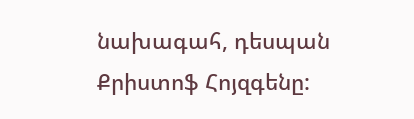նախագահ, դեսպան Քրիստոֆ Հոյզգենը: